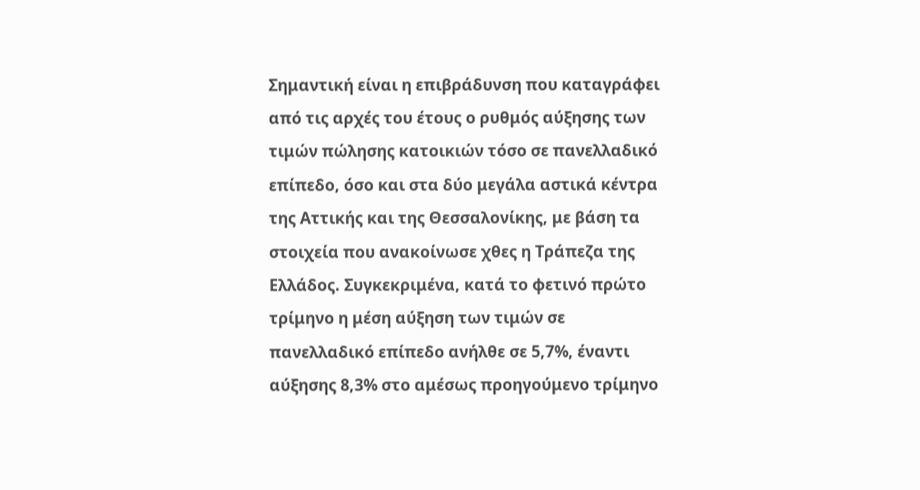Σημαντική είναι η επιβράδυνση που καταγράφει από τις αρχές του έτους ο ρυθμός αύξησης των τιμών πώλησης κατοικιών τόσο σε πανελλαδικό επίπεδο, όσο και στα δύο μεγάλα αστικά κέντρα της Αττικής και της Θεσσαλονίκης, με βάση τα στοιχεία που ανακοίνωσε χθες η Τράπεζα της Ελλάδος. Συγκεκριμένα, κατά το φετινό πρώτο τρίμηνο η μέση αύξηση των τιμών σε πανελλαδικό επίπεδο ανήλθε σε 5,7%, έναντι αύξησης 8,3% στο αμέσως προηγούμενο τρίμηνο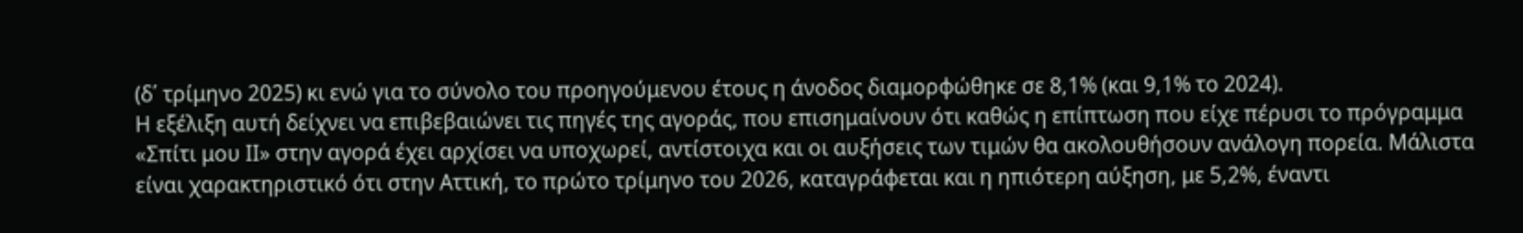(δ΄ τρίμηνο 2025) κι ενώ για το σύνολο του προηγούμενου έτους η άνοδος διαμορφώθηκε σε 8,1% (και 9,1% το 2024).
Η εξέλιξη αυτή δείχνει να επιβεβαιώνει τις πηγές της αγοράς, που επισημαίνουν ότι καθώς η επίπτωση που είχε πέρυσι το πρόγραμμα «Σπίτι μου ΙΙ» στην αγορά έχει αρχίσει να υποχωρεί, αντίστοιχα και οι αυξήσεις των τιμών θα ακολουθήσουν ανάλογη πορεία. Μάλιστα είναι χαρακτηριστικό ότι στην Αττική, το πρώτο τρίμηνο του 2026, καταγράφεται και η ηπιότερη αύξηση, με 5,2%, έναντι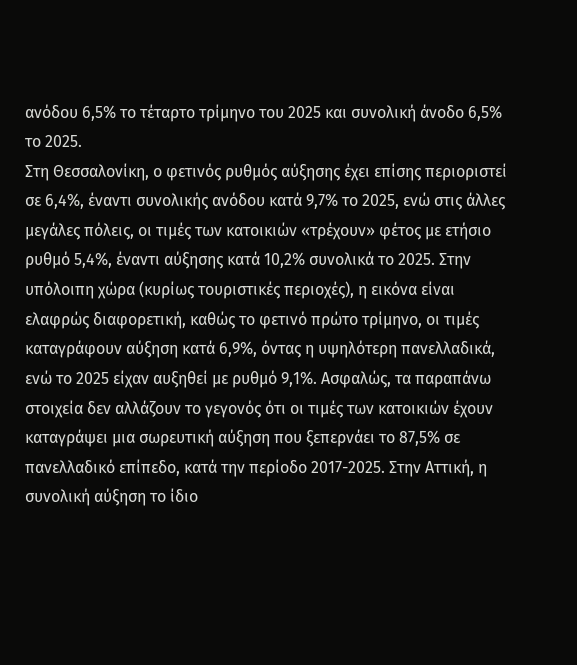ανόδου 6,5% το τέταρτο τρίμηνο του 2025 και συνολική άνοδο 6,5% το 2025.
Στη Θεσσαλονίκη, ο φετινός ρυθμός αύξησης έχει επίσης περιοριστεί σε 6,4%, έναντι συνολικής ανόδου κατά 9,7% το 2025, ενώ στις άλλες μεγάλες πόλεις, οι τιμές των κατοικιών «τρέχουν» φέτος με ετήσιο ρυθμό 5,4%, έναντι αύξησης κατά 10,2% συνολικά το 2025. Στην υπόλοιπη χώρα (κυρίως τουριστικές περιοχές), η εικόνα είναι ελαφρώς διαφορετική, καθώς το φετινό πρώτο τρίμηνο, οι τιμές καταγράφουν αύξηση κατά 6,9%, όντας η υψηλότερη πανελλαδικά, ενώ το 2025 είχαν αυξηθεί με ρυθμό 9,1%. Ασφαλώς, τα παραπάνω στοιχεία δεν αλλάζουν το γεγονός ότι οι τιμές των κατοικιών έχουν καταγράψει μια σωρευτική αύξηση που ξεπερνάει το 87,5% σε πανελλαδικό επίπεδο, κατά την περίοδο 2017-2025. Στην Αττική, η συνολική αύξηση το ίδιο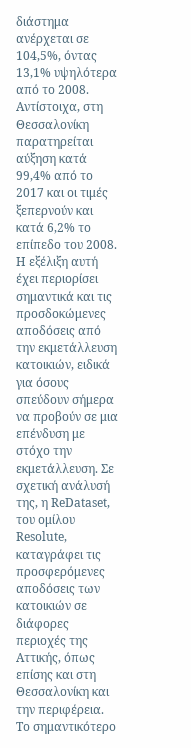διάστημα ανέρχεται σε 104,5%, όντας 13,1% υψηλότερα από το 2008. Αντίστοιχα, στη Θεσσαλονίκη παρατηρείται αύξηση κατά 99,4% από το 2017 και οι τιμές ξεπερνούν και κατά 6,2% το επίπεδο του 2008.
Η εξέλιξη αυτή έχει περιορίσει σημαντικά και τις προσδοκώμενες αποδόσεις από την εκμετάλλευση κατοικιών, ειδικά για όσους σπεύδουν σήμερα να προβούν σε μια επένδυση με στόχο την εκμετάλλευση. Σε σχετική ανάλυσή της, η ReDataset, του ομίλου Resolute, καταγράφει τις προσφερόμενες αποδόσεις των κατοικιών σε διάφορες περιοχές της Αττικής, όπως επίσης και στη Θεσσαλονίκη και την περιφέρεια. Το σημαντικότερο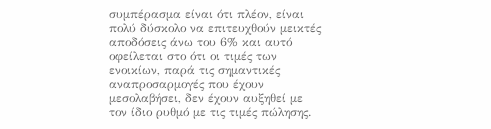συμπέρασμα είναι ότι πλέον, είναι πολύ δύσκολο να επιτευχθούν μεικτές αποδόσεις άνω του 6% και αυτό οφείλεται στο ότι οι τιμές των ενοικίων, παρά τις σημαντικές αναπροσαρμογές που έχουν μεσολαβήσει, δεν έχουν αυξηθεί με τον ίδιο ρυθμό με τις τιμές πώλησης.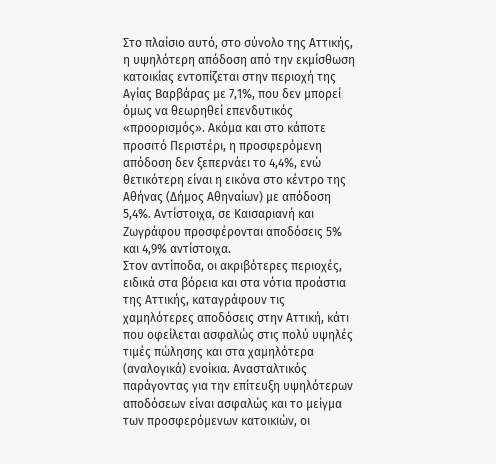Στο πλαίσιο αυτό, στο σύνολο της Αττικής, η υψηλότερη απόδοση από την εκμίσθωση κατοικίας εντοπίζεται στην περιοχή της Αγίας Βαρβάρας με 7,1%, που δεν μπορεί όμως να θεωρηθεί επενδυτικός «προορισμός». Ακόμα και στο κάποτε προσιτό Περιστέρι, η προσφερόμενη απόδοση δεν ξεπερνάει το 4,4%, ενώ θετικότερη είναι η εικόνα στο κέντρο της Αθήνας (Δήμος Αθηναίων) με απόδοση 5,4%. Αντίστοιχα, σε Καισαριανή και Ζωγράφου προσφέρονται αποδόσεις 5% και 4,9% αντίστοιχα.
Στον αντίποδα, οι ακριβότερες περιοχές, ειδικά στα βόρεια και στα νότια προάστια της Αττικής, καταγράφουν τις χαμηλότερες αποδόσεις στην Αττική, κάτι που οφείλεται ασφαλώς στις πολύ υψηλές τιμές πώλησης και στα χαμηλότερα (αναλογικά) ενοίκια. Ανασταλτικός παράγοντας για την επίτευξη υψηλότερων αποδόσεων είναι ασφαλώς και το μείγμα των προσφερόμενων κατοικιών, οι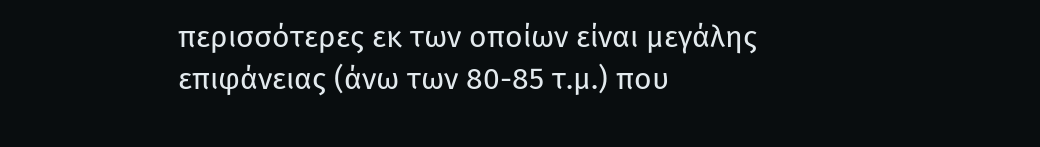περισσότερες εκ των οποίων είναι μεγάλης επιφάνειας (άνω των 80-85 τ.μ.) που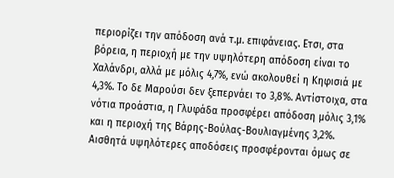περιορίζει την απόδοση ανά τ.μ. επιφάνειας. Ετσι, στα βόρεια, η περιοχή με την υψηλότερη απόδοση είναι το Χαλάνδρι, αλλά με μόλις 4,7%, ενώ ακολουθεί η Κηφισιά με 4,3%. Το δε Μαρούσι δεν ξεπερνάει το 3,8%. Αντίστοιχα, στα νότια προάστια, η Γλυφάδα προσφέρει απόδοση μόλις 3,1% και η περιοχή της Βάρης-Βούλας-Βουλιαγμένης 3,2%.
Αισθητά υψηλότερες αποδόσεις προσφέρονται όμως σε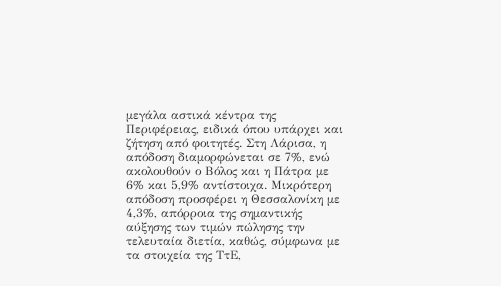μεγάλα αστικά κέντρα της Περιφέρειας, ειδικά όπου υπάρχει και ζήτηση από φοιτητές. Στη Λάρισα, η απόδοση διαμορφώνεται σε 7%, ενώ ακολουθούν ο Βόλος και η Πάτρα με 6% και 5,9% αντίστοιχα. Μικρότερη απόδοση προσφέρει η Θεσσαλονίκη με 4,3%, απόρροια της σημαντικής αύξησης των τιμών πώλησης την τελευταία διετία, καθώς, σύμφωνα με τα στοιχεία της ΤτΕ,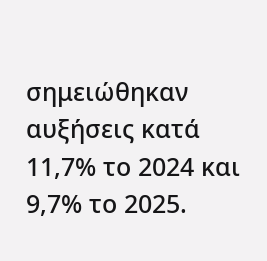σημειώθηκαν αυξήσεις κατά 11,7% το 2024 και 9,7% το 2025.